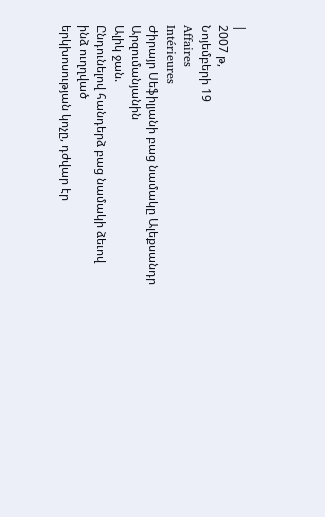|
2007 թ,
Նոյեմբերի 19
Affaires
Intérieures
Ժիրայր Սեֆիլյանի բաց նամակը Ալեքսանդր Արզումանյանին
Ալիկ ջան.
Ընդունելով հանդերձ բաց նամակի ձեւով ինձ ուղղված
երկխոսության կոչը, դժվար էր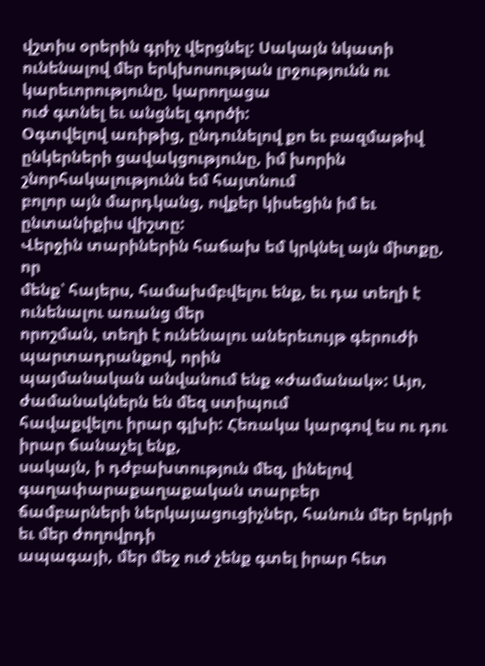վշտիս օրերին գրիչ վերցնել: Սակայն նկատի
ունենալով մեր երկխոսության լրջությունն ու կարեւորությունը, կարողացա
ուժ գտնել եւ անցնել գործի:
Օգտվելով առիթից, ընդունելով քո եւ բազմաթիվ
ընկերների ցավակցությունը, իմ խորին շնորհակալությունն եմ հայտնում
բոլոր այն մարդկանց, ովքեր կիսեցին իմ եւ ընտանիքիս վիշտը:
Վերջին տարիներին հաճախ եմ կրկնել այն միտքը, որ
մենք՝ հայերս, համախմբվելու ենք, եւ դա տեղի է ունենալու առանց մեր
որոշման, տեղի է ունենալու աներեւույթ գերուժի պարտադրանքով, որին
պայմանական անվանում ենք «ժամանակ»: Այո, ժամանակներն են մեզ ստիպում
հավաքվելու իրար գլխի: Հեռակա կարգով ես ու դու իրար ճանաչել ենք,
սակայն, ի դժբախտություն մեզ, լինելով գաղափարաքաղաքական տարբեր
ճամբարների ներկայացուցիչներ, հանուն մեր երկրի եւ մեր ժողովրդի
ապագայի, մեր մեջ ուժ չենք գտել իրար հետ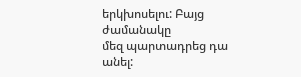երկխոսելու: Բայց ժամանակը
մեզ պարտադրեց դա անել: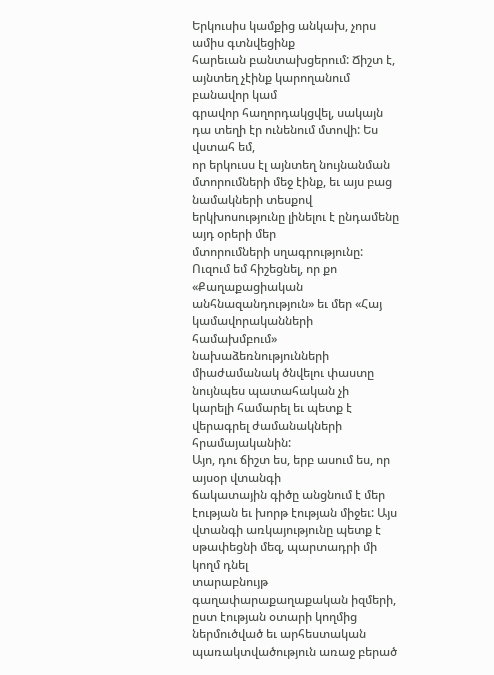Երկուսիս կամքից անկախ, չորս ամիս գտնվեցինք
հարեւան բանտախցերում: Ճիշտ է, այնտեղ չէինք կարողանում բանավոր կամ
գրավոր հաղորդակցվել, սակայն դա տեղի էր ունենում մտովի: Ես վստահ եմ,
որ երկուսս էլ այնտեղ նույնանման մտորումների մեջ էինք, եւ այս բաց
նամակների տեսքով երկխոսությունը լինելու է ընդամենը այդ օրերի մեր
մտորումների սղագրությունը:
Ուզում եմ հիշեցնել, որ քո «Քաղաքացիական
անհնազանդություն» եւ մեր «Հայ կամավորականների համախմբում»
նախաձեռնությունների միաժամանակ ծնվելու փաստը նույնպես պատահական չի
կարելի համարել եւ պետք է վերագրել ժամանակների հրամայականին:
Այո, դու ճիշտ ես, երբ ասում ես, որ այսօր վտանգի
ճակատային գիծը անցնում է մեր էության եւ խորթ էության միջեւ: Այս
վտանգի առկայությունը պետք է սթափեցնի մեզ, պարտադրի մի կողմ դնել
տարաբնույթ գաղափարաքաղաքական իզմերի, ըստ էության օտարի կողմից
ներմուծված եւ արհեստական պառակտվածություն առաջ բերած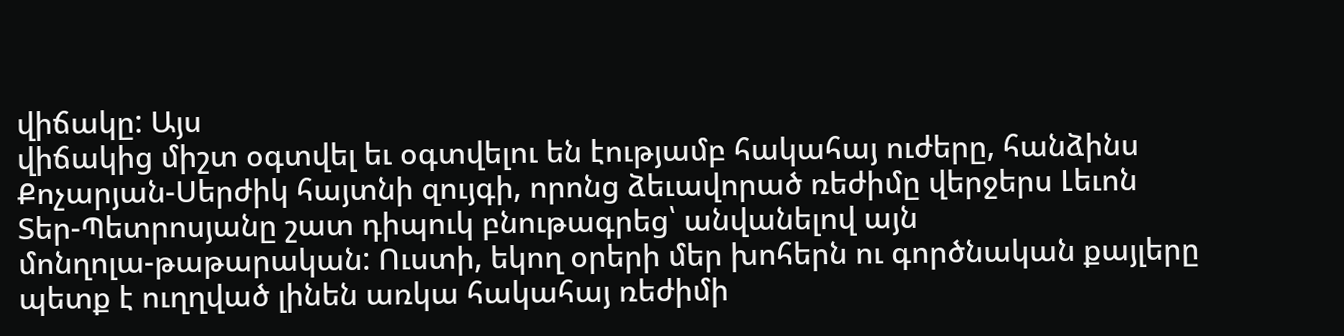վիճակը: Այս
վիճակից միշտ օգտվել եւ օգտվելու են էությամբ հակահայ ուժերը, հանձինս
Քոչարյան-Սերժիկ հայտնի զույգի, որոնց ձեւավորած ռեժիմը վերջերս Լեւոն
Տեր-Պետրոսյանը շատ դիպուկ բնութագրեց՝ անվանելով այն
մոնղոլա-թաթարական: Ուստի, եկող օրերի մեր խոհերն ու գործնական քայլերը
պետք է ուղղված լինեն առկա հակահայ ռեժիմի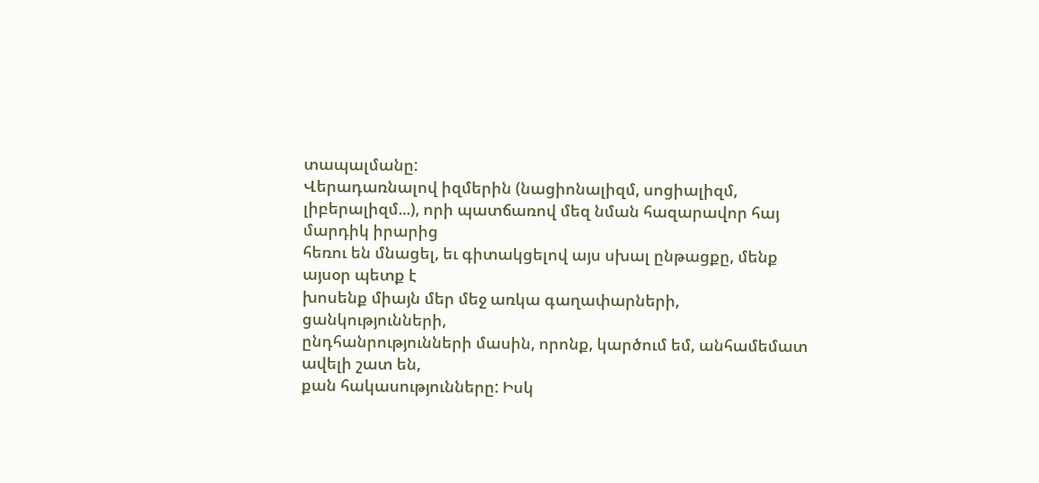տապալմանը:
Վերադառնալով իզմերին (նացիոնալիզմ, սոցիալիզմ,
լիբերալիզմ...), որի պատճառով մեզ նման հազարավոր հայ մարդիկ իրարից
հեռու են մնացել, եւ գիտակցելով այս սխալ ընթացքը, մենք այսօր պետք է
խոսենք միայն մեր մեջ առկա գաղափարների, ցանկությունների,
ընդհանրությունների մասին, որոնք, կարծում եմ, անհամեմատ ավելի շատ են,
քան հակասությունները: Իսկ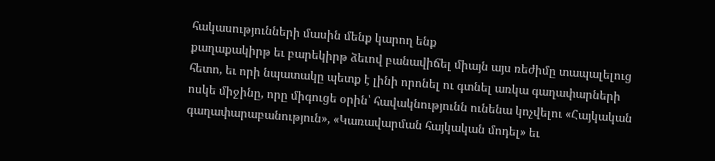հակասությունների մասին մենք կարող ենք
քաղաքակիրթ եւ բարեկիրթ ձեւով բանավիճել միայն այս ռեժիմը տապալելուց
հետո, եւ որի նպատակը պետք է լինի որոնել ու գտնել առկա գաղափարների
ոսկե միջինը, որը միգուցե օրին՝ հավակնությունն ունենա կոչվելու «Հայկական
գաղափարաբանություն», «Կառավարման հայկական մոդել» եւ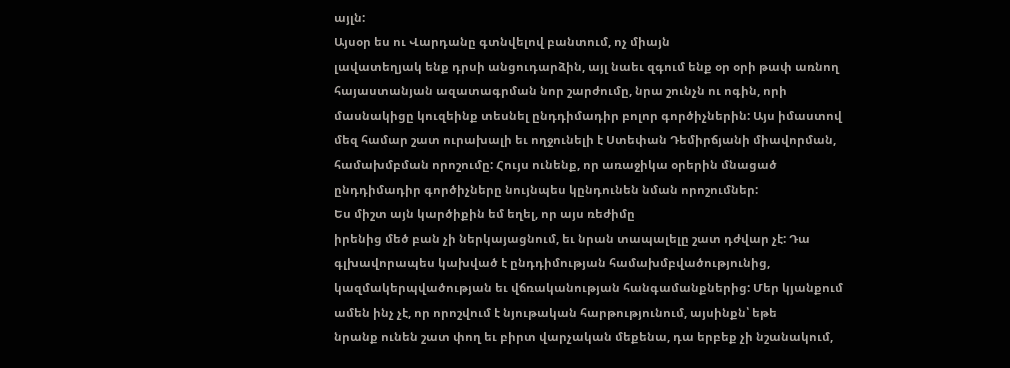այլն:
Այսօր ես ու Վարդանը գտնվելով բանտում, ոչ միայն
լավատեղյակ ենք դրսի անցուդարձին, այլ նաեւ զգում ենք օր օրի թափ առնող
հայաստանյան ազատագրման նոր շարժումը, նրա շունչն ու ոգին, որի
մասնակիցը կուզեինք տեսնել ընդդիմադիր բոլոր գործիչներին: Այս իմաստով
մեզ համար շատ ուրախալի եւ ողջունելի է Ստեփան Դեմիրճյանի միավորման,
համախմբման որոշումը: Հույս ունենք, որ առաջիկա օրերին մնացած
ընդդիմադիր գործիչները նույնպես կընդունեն նման որոշումներ:
Ես միշտ այն կարծիքին եմ եղել, որ այս ռեժիմը
իրենից մեծ բան չի ներկայացնում, եւ նրան տապալելը շատ դժվար չէ: Դա
գլխավորապես կախված է ընդդիմության համախմբվածությունից,
կազմակերպվածության եւ վճռականության հանգամանքներից: Մեր կյանքում
ամեն ինչ չէ, որ որոշվում է նյութական հարթությունում, այսինքն՝ եթե
նրանք ունեն շատ փող եւ բիրտ վարչական մեքենա, դա երբեք չի նշանակում,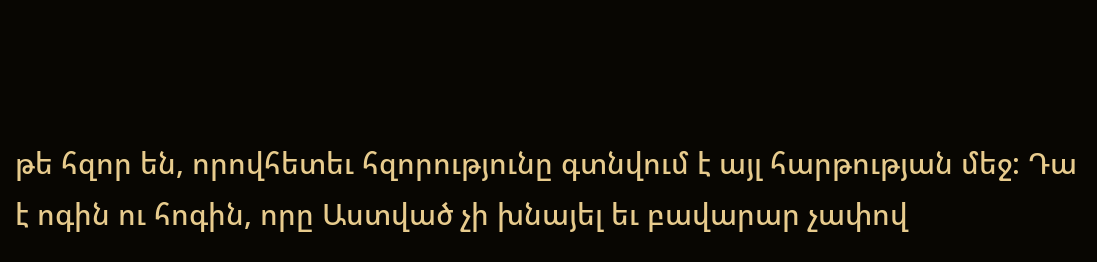թե հզոր են, որովհետեւ հզորությունը գտնվում է այլ հարթության մեջ: Դա
է ոգին ու հոգին, որը Աստված չի խնայել եւ բավարար չափով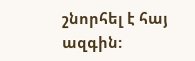շնորհել է հայ
ազգին: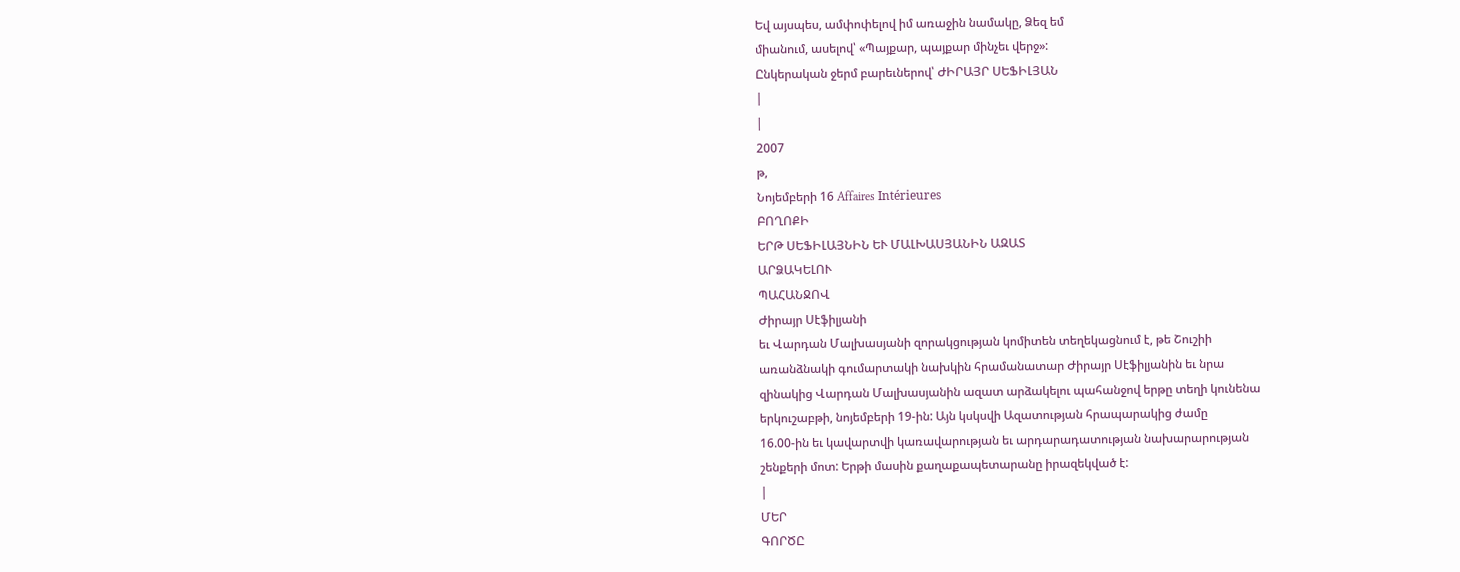Եվ այսպես, ամփոփելով իմ առաջին նամակը, Ձեզ եմ
միանում, ասելով՝ «Պայքար, պայքար մինչեւ վերջ»:
Ընկերական ջերմ բարեւներով՝ ԺԻՐԱՅՐ ՍԵՖԻԼՅԱՆ
|
|
2007
թ,
Նոյեմբերի 16 Affaires Intérieures
ԲՈՂՈՔԻ
ԵՐԹ ՍԵՖԻԼԱՅՆԻՆ ԵՒ ՄԱԼԽԱՍՅԱՆԻՆ ԱԶԱՏ
ԱՐՁԱԿԵԼՈՒ
ՊԱՀԱՆՋՈՎ
Ժիրայր Սէֆիլյանի
եւ Վարդան Մալխասյանի զորակցության կոմիտեն տեղեկացնում է, թե Շուշիի
առանձնակի գումարտակի նախկին հրամանատար Ժիրայր Սէֆիլյանին եւ նրա
զինակից Վարդան Մալխասյանին ազատ արձակելու պահանջով երթը տեղի կունենա
երկուշաբթի, նոյեմբերի 19-ին: Այն կսկսվի Ազատության հրապարակից ժամը
16.00-ին եւ կավարտվի կառավարության եւ արդարադատության նախարարության
շենքերի մոտ: Երթի մասին քաղաքապետարանը իրազեկված է:
|
ՄԵՐ
ԳՈՐԾԸ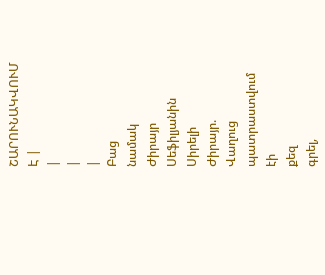ՇԱՐՈՒՆԱԿՎՈՒՄ
Է |
|
|
|
Բաց
նամակ
Ժիրայր
Սեֆիլյանին
Սիրելի
Ժիրայր.
Վաղուց
պատրաստվում
էի
քեզ
գրել,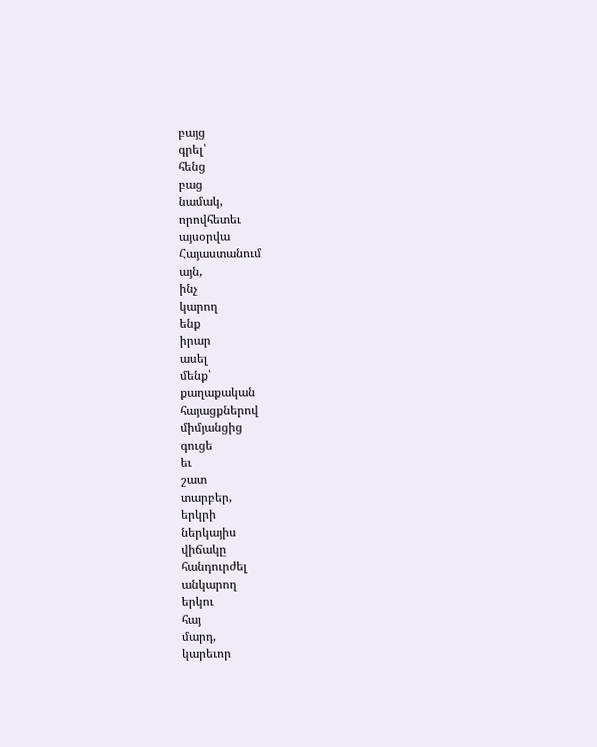բայց
գրել՝
հենց
բաց
նամակ,
որովհետեւ
այսօրվա
Հայաստանում
այն,
ինչ
կարող
ենք
իրար
ասել
մենք՝
քաղաքական
հայացքներով
միմյանցից
գուցե
եւ
շատ
տարբեր,
երկրի
ներկայիս
վիճակը
հանդուրժել
անկարող
երկու
հայ
մարդ,
կարեւոր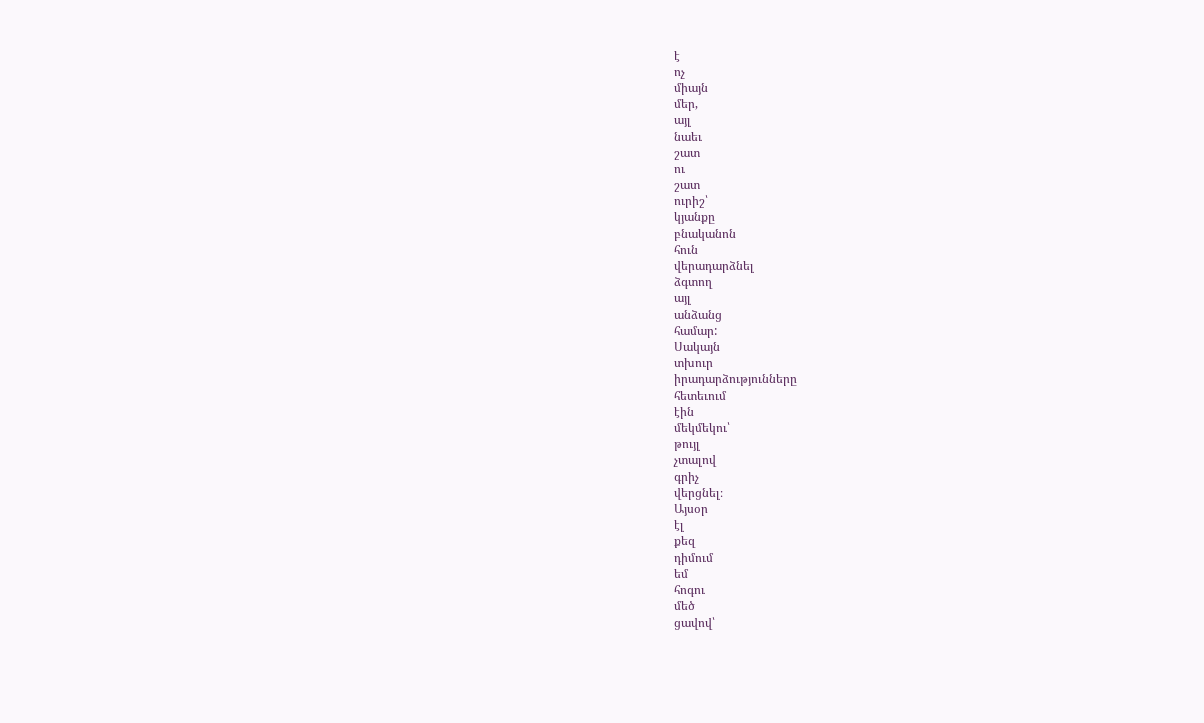է
ոչ
միայն
մեր,
այլ
նաեւ
շատ
ու
շատ
ուրիշ՝
կյանքը
բնականոն
հուն
վերադարձնել
ձգտող
այլ
անձանց
համար:
Սակայն
տխուր
իրադարձությունները
հետեւում
էին
մեկմեկու՝
թույլ
չտալով
գրիչ
վերցնել։
Այսօր
էլ
քեզ
դիմում
եմ
հոգու
մեծ
ցավով՝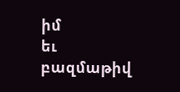իմ
եւ
բազմաթիվ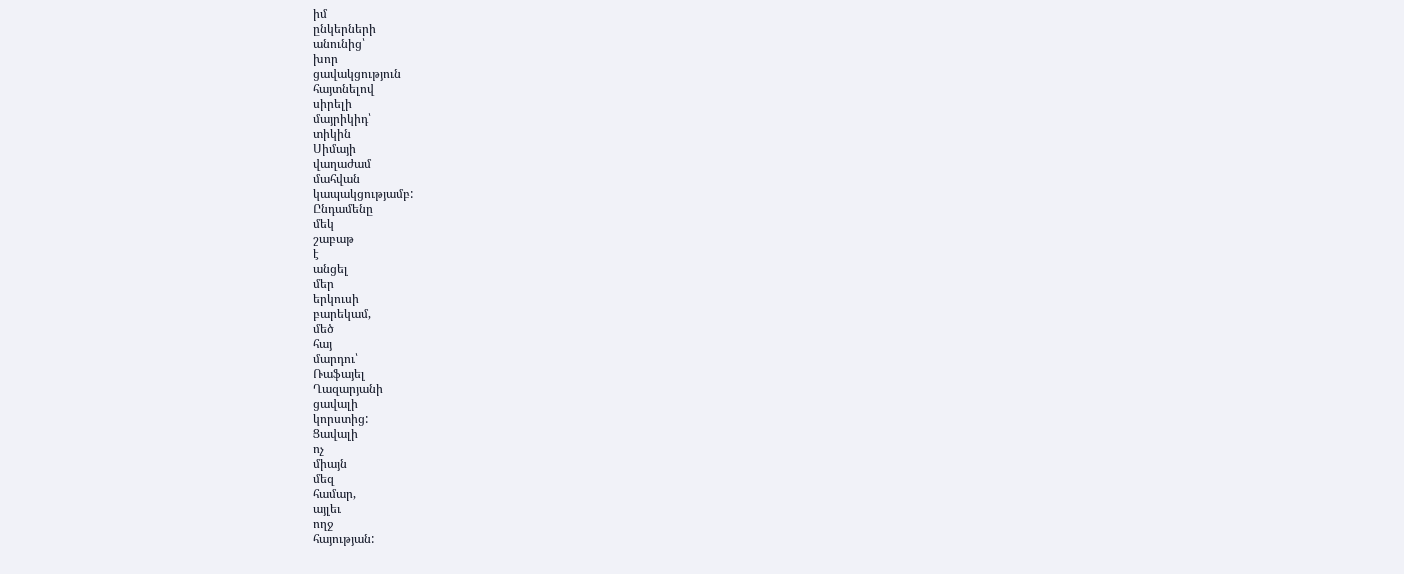իմ
ընկերների
անունից՝
խոր
ցավակցություն
հայտնելով
սիրելի
մայրիկիդ՝
տիկին
Սիմայի
վաղաժամ
մահվան
կապակցությամբ:
Ընդամենը
մեկ
շաբաթ
է
անցել
մեր
երկուսի
բարեկամ,
մեծ
հայ
մարդու՝
Ռաֆայել
Ղազարյանի
ցավալի
կորստից:
Ցավալի
ոչ
միայն
մեզ
համար,
այլեւ
ողջ
հայության: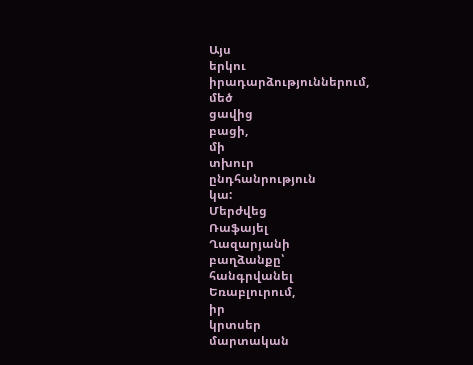Այս
երկու
իրադարձություններում,
մեծ
ցավից
բացի,
մի
տխուր
ընդհանրություն
կա:
Մերժվեց
Ռաֆայել
Ղազարյանի
բաղձանքը՝
հանգրվանել
Եռաբլուրում,
իր
կրտսեր
մարտական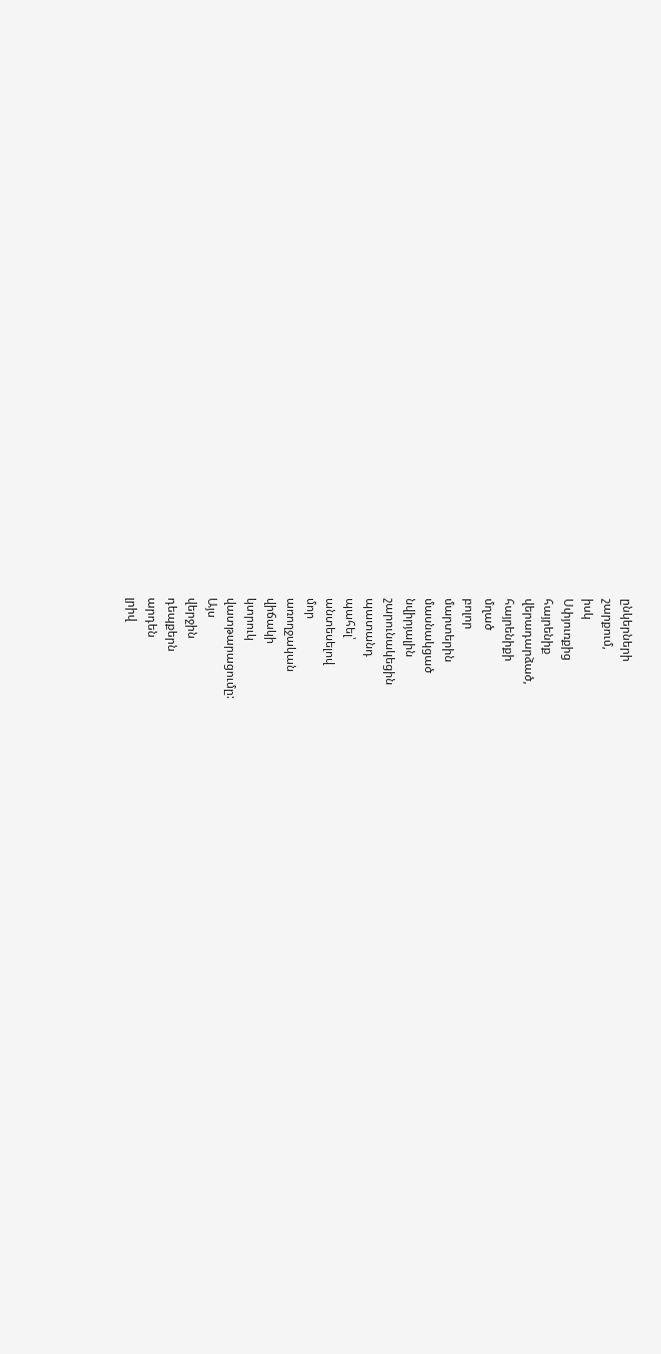ընկերների
շարքում,
իսկ
Սփյուռքից
հայրենիք
վերադարձած,
հայրենիքի
մղած
բոլոր
մարտերին
մասնակցած
նվիրյալին
շարունակեցին
պատանդ
պահել՝
անտեսելով
մոր
առողջական
վիճակի
կտրուկ
վատթարացումը:
Այս
վերջին
դեպքերն
արդեն
լրիվ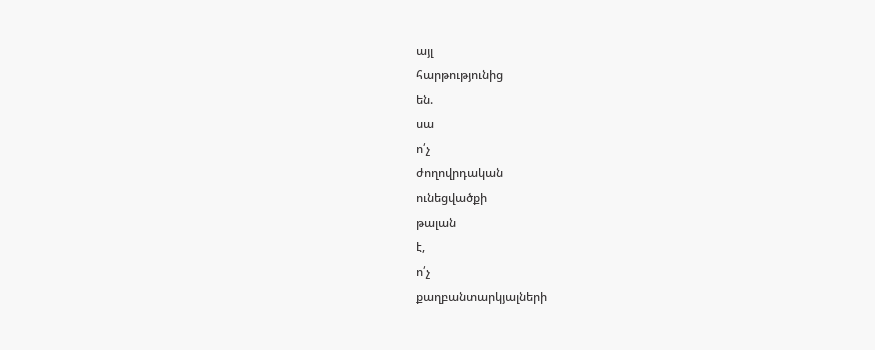այլ
հարթությունից
են.
սա
ո՛չ
ժողովրդական
ունեցվածքի
թալան
է,
ո՛չ
քաղբանտարկյալների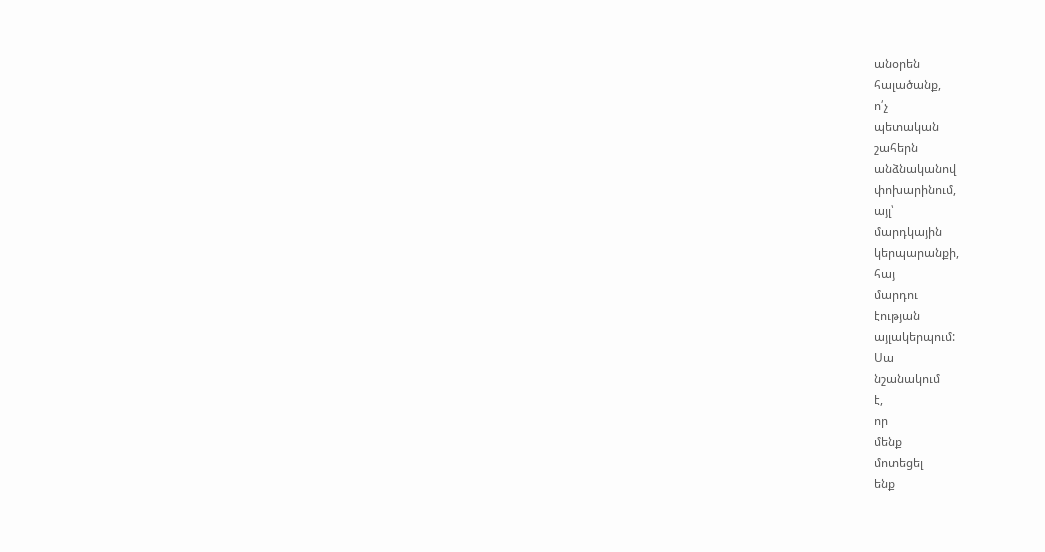անօրեն
հալածանք,
ո՛չ
պետական
շահերն
անձնականով
փոխարինում,
այլ՝
մարդկային
կերպարանքի,
հայ
մարդու
էության
այլակերպում:
Սա
նշանակում
է,
որ
մենք
մոտեցել
ենք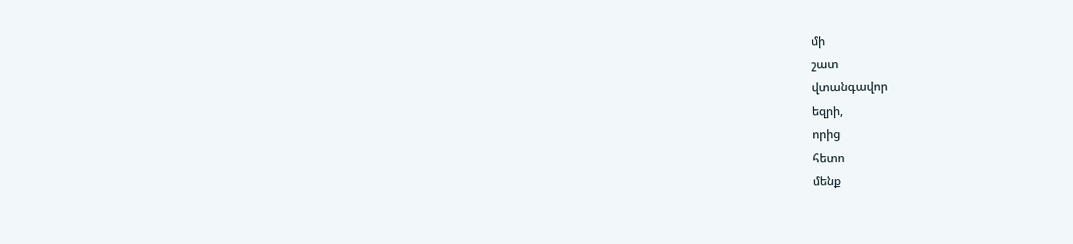մի
շատ
վտանգավոր
եզրի,
որից
հետո
մենք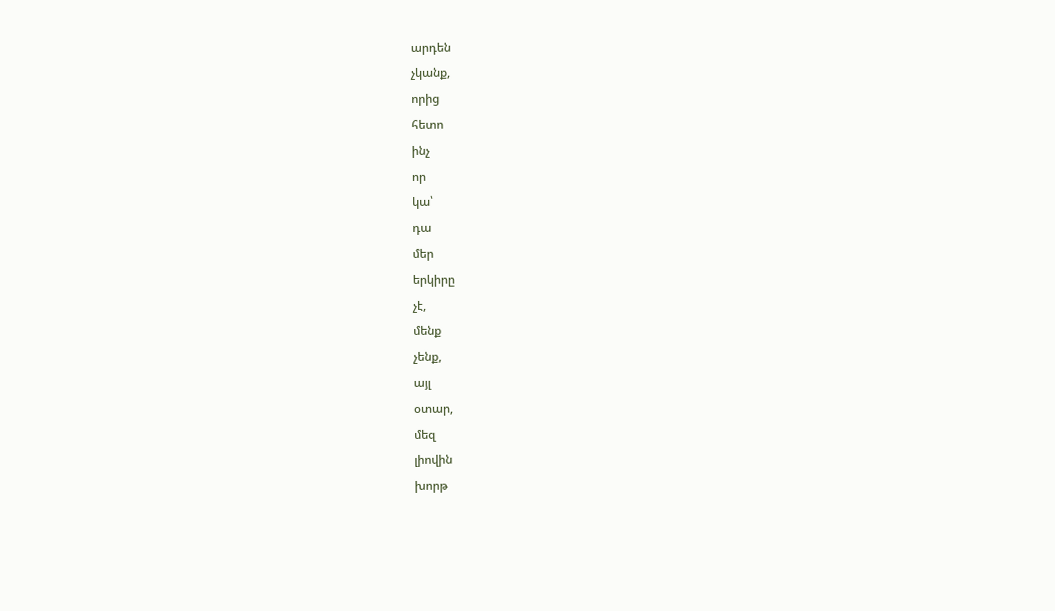արդեն
չկանք,
որից
հետո
ինչ
որ
կա՝
դա
մեր
երկիրը
չէ,
մենք
չենք,
այլ
օտար,
մեզ
լիովին
խորթ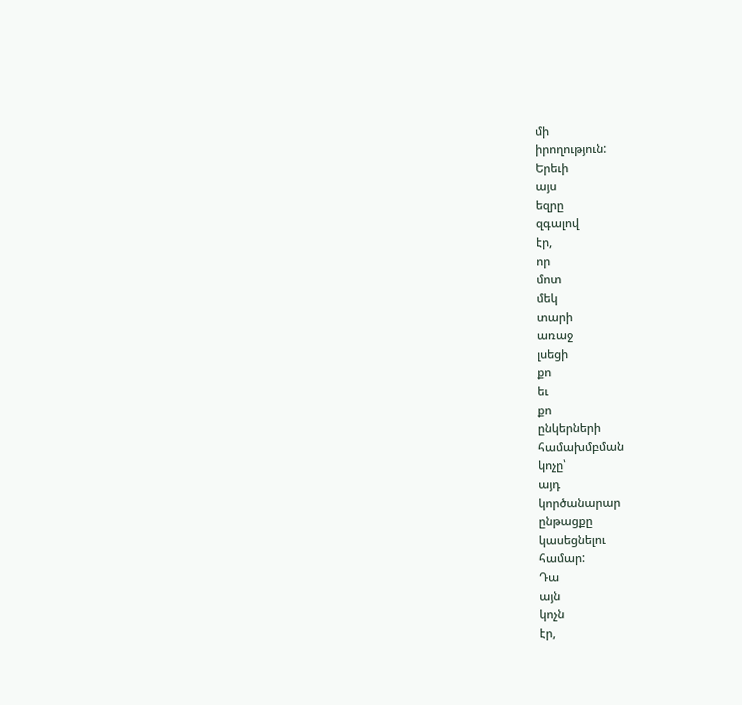մի
իրողություն:
Երեւի
այս
եզրը
զգալով
էր,
որ
մոտ
մեկ
տարի
առաջ
լսեցի
քո
եւ
քո
ընկերների
համախմբման
կոչը՝
այդ
կործանարար
ընթացքը
կասեցնելու
համար:
Դա
այն
կոչն
էր,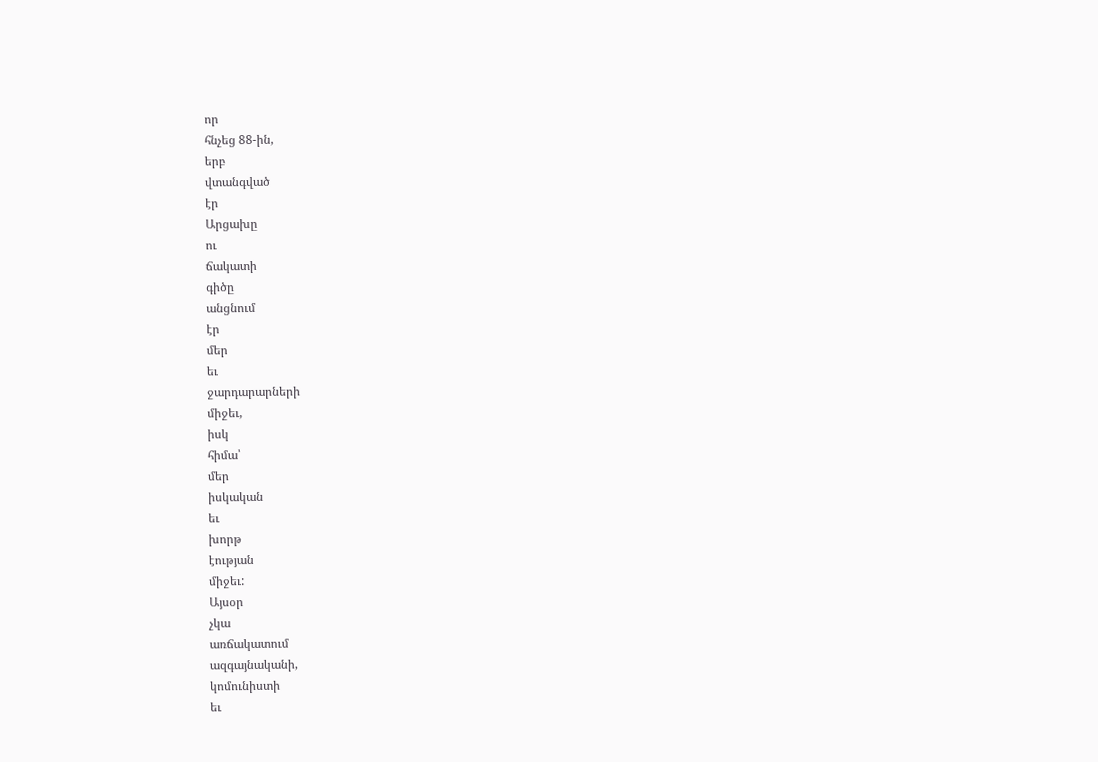որ
հնչեց 88-ին,
երբ
վտանգված
էր
Արցախը
ու
ճակատի
գիծը
անցնում
էր
մեր
եւ
ջարդարարների
միջեւ,
իսկ
հիմա՝
մեր
իսկական
եւ
խորթ
էության
միջեւ:
Այսօր
չկա
առճակատում
ազգայնականի,
կոմունիստի
եւ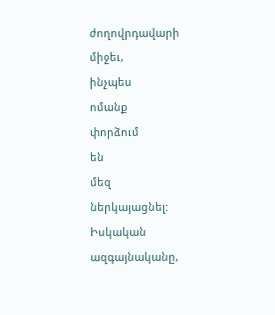ժողովրդավարի
միջեւ,
ինչպես
ոմանք
փորձում
են
մեզ
ներկայացնել:
Իսկական
ազգայնականը,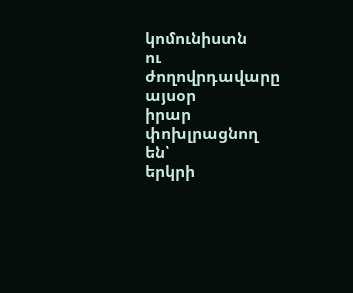կոմունիստն
ու
ժողովրդավարը
այսօր
իրար
փոխլրացնող
են՝
երկրի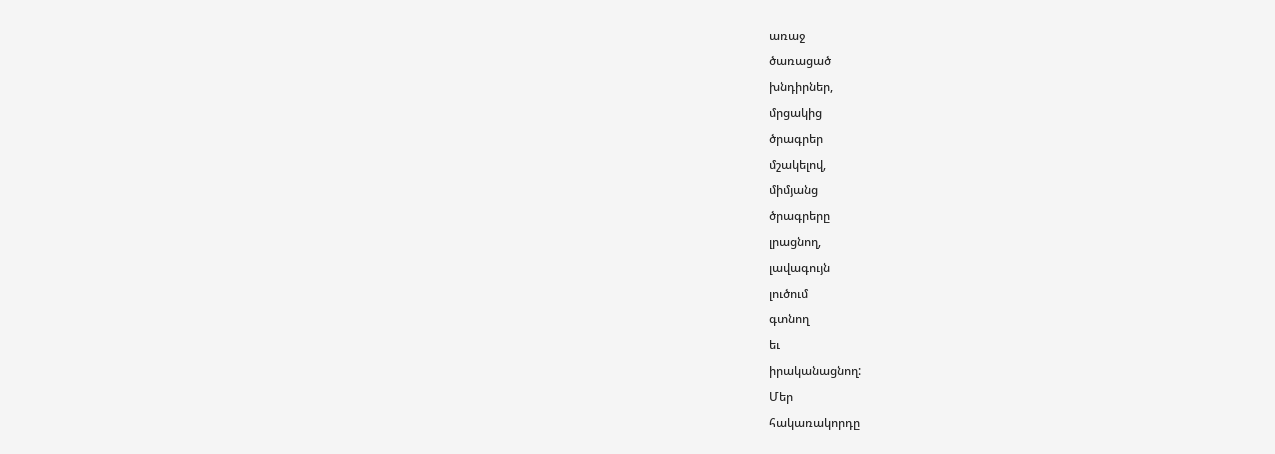առաջ
ծառացած
խնդիրներ,
մրցակից
ծրագրեր
մշակելով,
միմյանց
ծրագրերը
լրացնող,
լավագույն
լուծում
գտնող
եւ
իրականացնող:
Մեր
հակառակորդը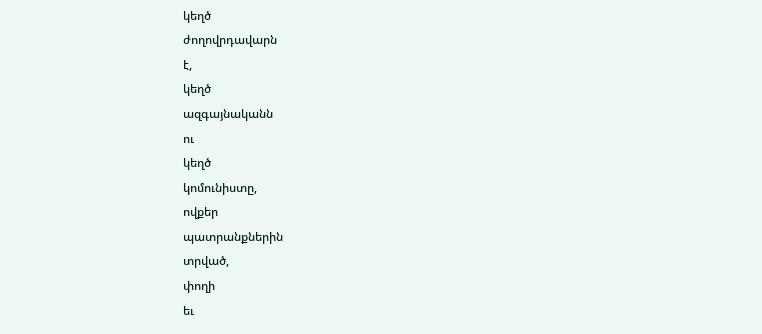կեղծ
ժողովրդավարն
է,
կեղծ
ազգայնականն
ու
կեղծ
կոմունիստը,
ովքեր
պատրանքներին
տրված,
փողի
եւ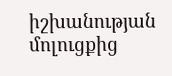իշխանության
մոլուցքից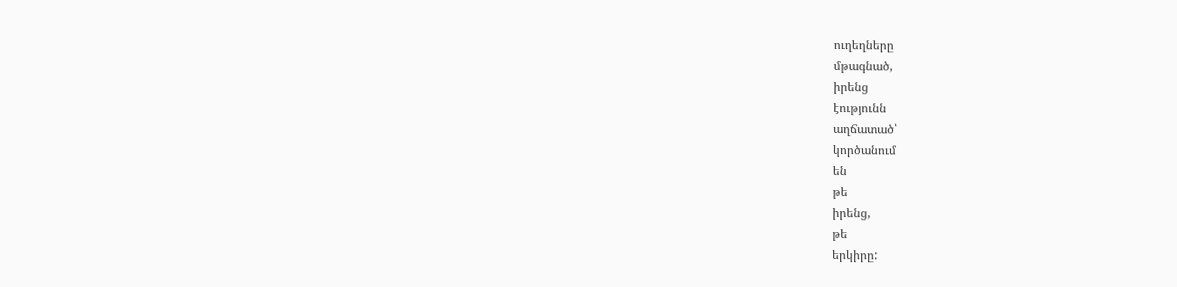ուղեղները
մթագնած,
իրենց
էությունն
աղճատած՝
կործանում
են
թե
իրենց,
թե
երկիրը: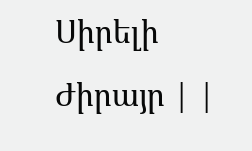Սիրելի
Ժիրայր | |